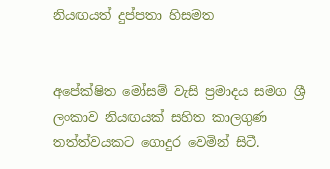නියඟයත් දුප්පතා හිසමත


අපේක්ෂිත මෝසම් වැසි ප්‍රමාදය සමග ශ්‍රී ලංකාව නියඟයක් සහිත කාලගුණ තත්ත්වයකට ගොදුර වෙමින් සිටී.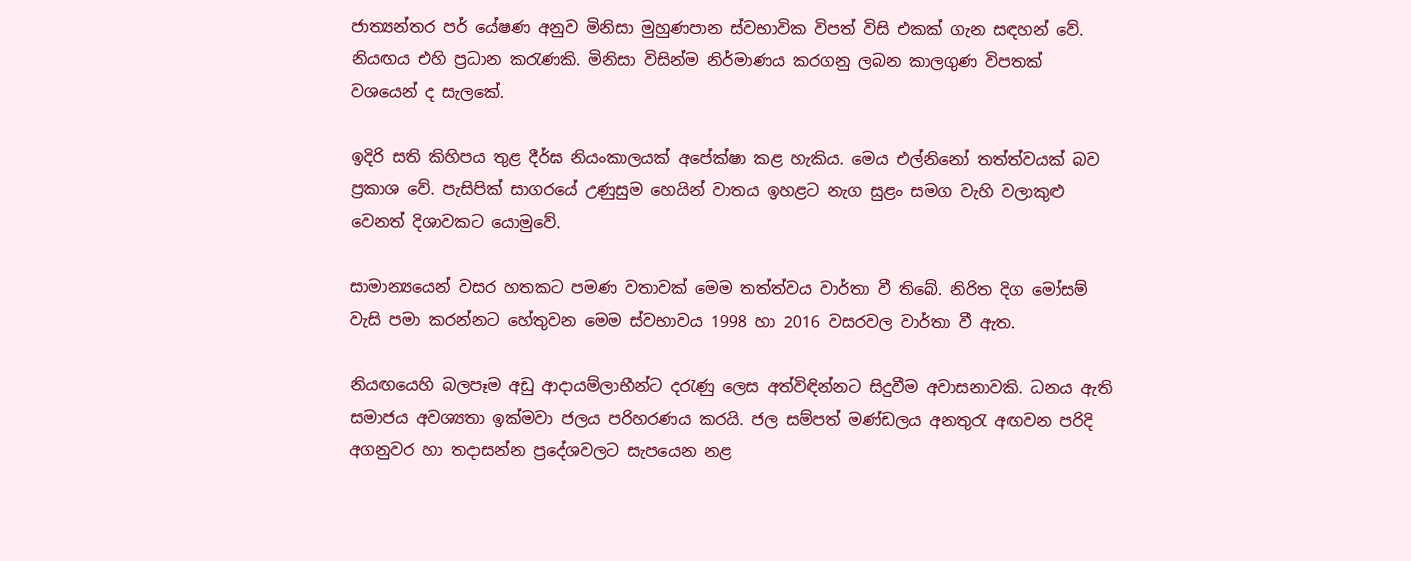ජාත්‍යන්තර පර් යේෂණ අනුව මිනිසා මුහුණපාන ස්වභාවික විපත් විසි එකක් ගැන සඳහන් වේ. නියඟය එහි ප්‍රධාන කරැණකි. මිනිසා විසින්ම නිර්මාණය කරගනු ලබන කාලගුණ විපතක් වශයෙන් ද සැලකේ.

ඉදිරි සති කිහිපය තුළ දීර්ඝ නියංකාලයක් අපේක්ෂා කළ හැකිය. මෙය එල්නිනෝ තත්ත්වයක් බව ප්‍රකාශ වේ. පැසිපික් සාගරයේ උණුසුම හෙයින් වාතය ඉහළට නැග සුළං සමග වැහි වලාකුළු වෙනත් දිශාවකට යොමුවේ.

සාමාන්‍යයෙන් වසර හතකට පමණ වතාවක් මෙම තත්ත්වය වාර්තා වී තිබේ. නිරිත දිග මෝසම් වැසි පමා කරන්නට හේතුවන මෙම ස්වභාවය 1998 හා 2016 වසරවල වාර්තා වී ඇත.

නියඟයෙහි බලපෑම අඩු ආදායම්ලාභීන්ට දරැණු ලෙස අත්විඳින්නට සිදුවීම අවාසනාවකි. ධනය ඇති සමාජය අවශ්‍යතා ඉක්මවා ජලය පරිහරණය කරයි. ජල සම්පත් මණ්ඩලය අනතුරැ අඟවන පරිදි අගනුවර හා තදාසන්න ප්‍රදේශවලට සැපයෙන නළ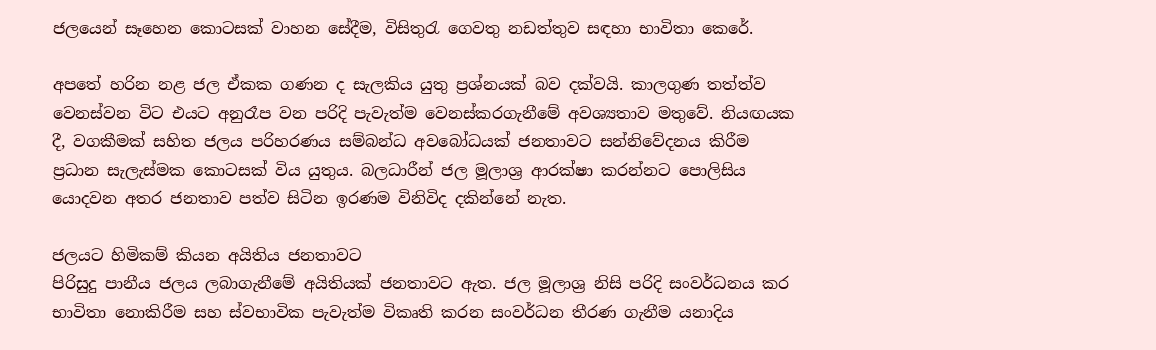ජලයෙන් සෑහෙන කොටසක් වාහන සේදීම, විසිතුරැ ගෙවතු නඩත්තුව සඳහා භාවිතා කෙරේ.

අපතේ හරින නළ ජල ඒකක ගණන ද සැලකිය යුතු ප්‍රශ්නයක් බව දක්වයි. කාලගුණ තත්ත්ව වෙනස්වන විට එයට අනුරෑප වන පරිදි පැවැත්ම වෙනස්කරගැනීමේ අවශ්‍යතාව මතුවේ. නියඟයක දී, වගකීමක් සහිත ජලය පරිහරණය සම්බන්ධ අවබෝධයක් ජනතාවට සන්නිවේදනය කිරීම ප්‍රධාන සැලැස්මක කොටසක් විය යුතුය. බලධාරීන් ජල මූලාශ්‍ර ආරක්ෂා කරන්නට පොලිසිය යොදවන අතර ජනතාව පත්ව සිටින ඉරණම විනිවිද දකින්නේ නැත.

ජලයට හිමිකම් කියන අයිතිය ජනතාවට
පිරිසුදු පානීය ජලය ලබාගැනීමේ අයිතියක් ජනතාවට ඇත. ජල මූලාශ්‍ර නිසි පරිදි සංවර්ධනය කර භාවිතා නොකිරීම සහ ස්වභාවික පැවැත්ම විකෘති කරන සංවර්ධන තීරණ ගැනීම යනාදිය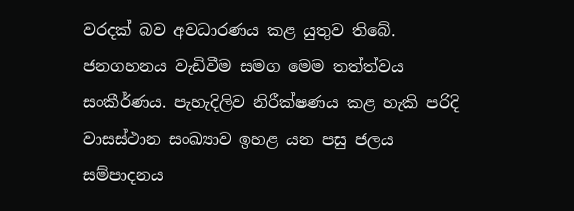වරදක් බව අවධාරණය කළ යුතුව තිබේ. ජනගහනය වැඩිවීම සමග මෙම තත්ත්වය සංකීර්ණය. පැහැදිලිව නිරීක්ෂණය කළ හැකි පරිදි වාසස්ථාන සංඛ්‍යාව ඉහළ යන පසු ජලය සම්පාදනය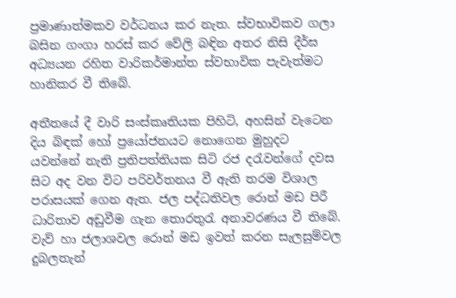ප්‍රමාණාත්මකව වර්ධනය කර නැත. ස්වභාවිකව ගලා බසින ගංගා හරස් කර වේලි බඳින අතර නිසි දීර්ඝ අධ්‍යයන රහිත වාරිකර්මාන්ත ස්වභාවික පැවැත්මට හානිකර වී තිබේ.

අතීතයේ දී වාරි සංස්කෘතියක පිහිටි, අහසින් වැටෙන දිය බිඳක් හෝ ප්‍රයෝජනයට නොගෙන මුහුදට යවන්නේ නැති ප්‍රතිපත්තියක සිටි රජ දරැවන්ගේ දවස සිට අද වන විට පරිවර්තනය වී ඇති තරම විශාල පරාසයක් ගෙන ඇත. ජල පද්ධතිවල රොන් මඩ පිරී ධාරිතාව අඩුවීම ගැන තොරතුරැ අනාවරණය වී තිබේ. වැව් හා ජලාශවල රොන් මඩ ඉවත් කරන සැලසුම්වල දුබලතැන්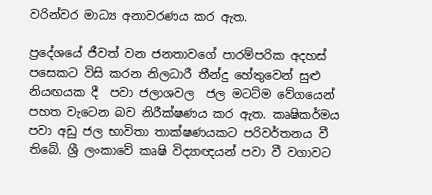වරින්වර මාධ්‍ය අනාවරණය කර ඇත.

ප්‍රදේශයේ ජීවත් වන ජනතාවගේ පාරම්පරික අදහස් පසෙකට විසි කරන නිලධාරී තීන්දු හේතුවෙන් සුළු නියඟයක දී  පවා ජලාශවල  ජල මටට්ම වේගයෙන් පහත වැටෙන බව නිරීක්ෂණය කර ඇත. කෘෂිකර්මය පවා අඩු ජල භාවිතා තාක්ෂණයකට පරිවර්තනය වී තිබේ. ශ්‍රී ලංකාවේ කෘෂි විද්‍යාඥයන් පවා වී වගාවට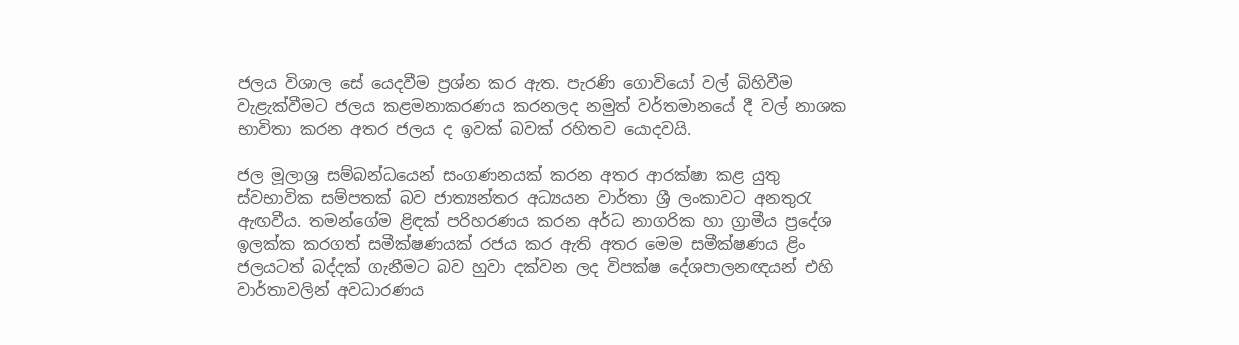ජලය විශාල සේ යෙදවීම ප්‍රශ්න කර ඇත. පැරණි ගොවියෝ වල් බිහිවීම වැළැක්වීමට ජලය කළමනාකරණය කරනලද නමුත් වර්තමානයේ දී වල් නාශක භාවිතා කරන අතර ජලය ද ඉවක් බවක් රහිතව යොදවයි.

ජල මූලාශ්‍ර සම්බන්ධයෙන් සංගණනයක් කරන අතර ආරක්ෂා කළ යුතු ස්වභාවික සම්පතක් බව ජාත්‍යන්තර අධ්‍යයන වාර්තා ශ්‍රී ලංකාවට අනතුරැ ඇඟවීය. තමන්ගේම ළිඳක් පරිහරණය කරන අර්ධ නාගරික හා ග්‍රාමීය ප්‍රදේශ ඉලක්ක කරගත් සමීක්ෂණයක් රජය කර ඇති අතර මෙම සමීක්ෂණය ළිං ජලයටත් බද්දක් ගැනීමට බව හුවා දක්වන ලද විපක්ෂ දේශපාලනඥයන් එහි වාර්තාවලින් අවධාරණය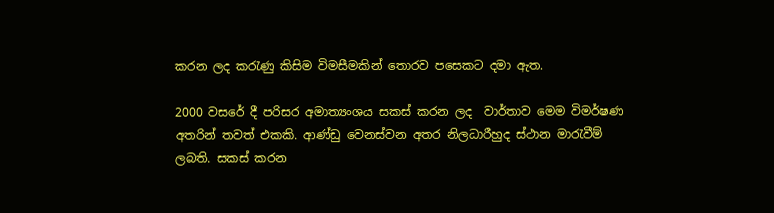කරන ලද කරැණු කිසිම විමසීමකින් තොරව පසෙකට දමා ඇත.

2000 වසරේ දී පරිසර අමාත්‍යංශය සකස් කරන ලද  වාර්තාව මෙම විමර්ෂණ අතරින් තවත් එකකි. ආණ්ඩු වෙනස්වන අතර නිලධාරීහුද ස්ථාන මාරැවීම් ලබති. සකස් කරන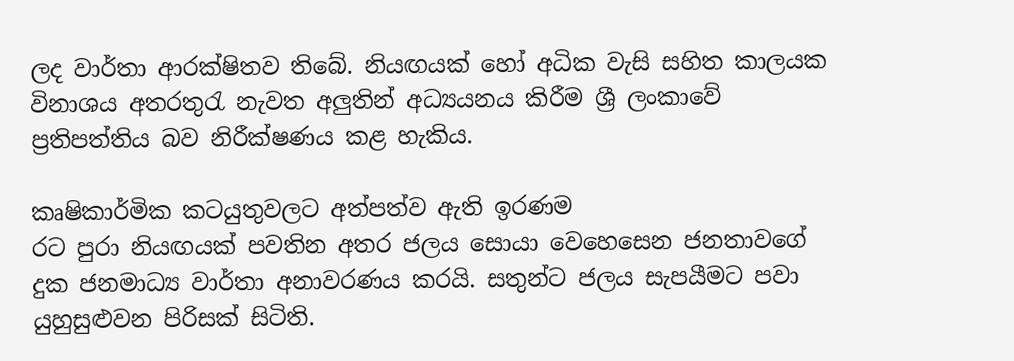ලද වාර්තා ආරක්ෂිතව තිබේ. නියඟයක් හෝ අධික වැසි සහිත කාලයක විනාශය අතරතුරැ නැවත අලුතින් අධ්‍යයනය කිරීම ශ්‍රී ලංකාවේ ප්‍රතිපත්තිය බව නිරීක්ෂණය කළ හැකිය.

කෘෂිකාර්මික කටයුතුවලට අත්පත්ව ඇති ඉරණම
රට පුරා නියඟයක් පවතින අතර ජලය සොයා වෙහෙසෙන ජනතාවගේ දුක ජනමාධ්‍ය වාර්තා අනාවරණය කරයි. සතුන්ට ජලය සැපයීමට පවා යුහුසුළුවන පිරිසක් සිටිති.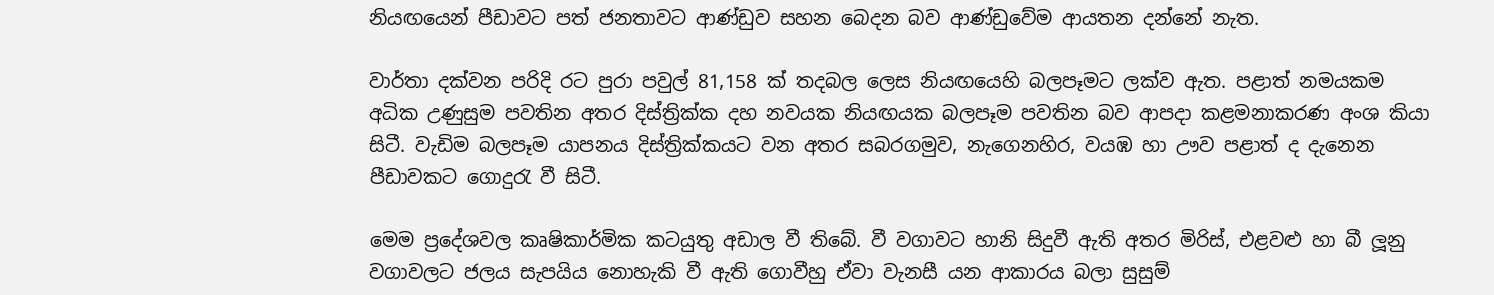නියඟයෙන් පීඩාවට පත් ජනතාවට ආණ්ඩුව සහන බෙදන බව ආණ්ඩුවේම ආයතන දන්නේ නැත.

වාර්තා දක්වන පරිදි රට පුරා පවුල් 81,158 ක් තදබල ලෙස නියඟයෙහි බලපෑමට ලක්ව ඇත. පළාත් නමයකම අධික උණුසුම පවතින අතර දිස්ත්‍රික්ක දහ නවයක නියඟයක බලපෑම පවතින බව ආපදා කළමනාකරණ අංශ කියා සිටී. වැඩිම බලපෑම යාපනය දිස්ත්‍රික්කයට වන අතර සබරගමුව, නැගෙනහිර, වයඹ හා ඌව පළාත් ද දැනෙන පීඩාවකට ගොදුරැ වී සිටී.

මෙම ප්‍රදේශවල කෘෂිකාර්මික කටයුතු අඩාල වී තිබේ. වී වගාවට හානි සිදුවී ඇති අතර මිරිස්, එළවළු හා බී ලූනු වගාවලට ජලය සැපයිය නොහැකි වී ඇති ගොවීහු ඒවා වැනසී යන ආකාරය බලා සුසුම්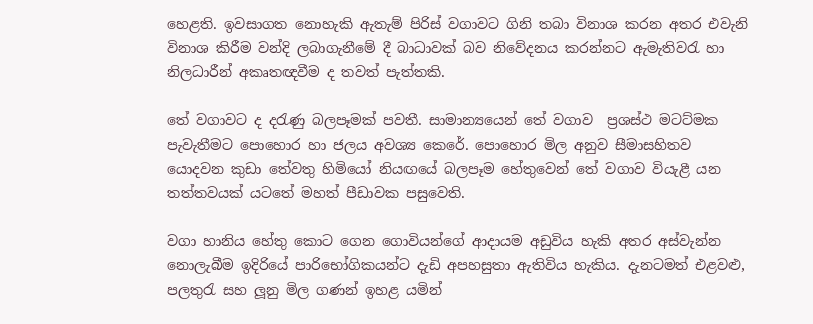හෙළති. ඉවසාගත නොහැකි ඇතැම් පිරිස් වගාවට ගිනි තබා විනාශ කරන අතර එවැනි විනාශ කිරීම වන්දි ලබාගැනීමේ දී බාධාවක් බව නිවේදනය කරන්නට ඇමැතිවරැ හා නිලධාරීන් අකෘතඥවීම ද තවත් පැත්තකි.

තේ වගාවට ද දරැණු බලපෑමක් පවතී. සාමාන්‍යයෙන් තේ වගාව  ප්‍රශස්ථ මටට්මක පැවැතීමට පොහොර හා ජලය අවශ්‍ය කෙරේ. පොහොර මිල අනුව සීමාසහිතව යොදවන කුඩා තේවතු හිමියෝ නියඟයේ බලපෑම හේතුවෙන් තේ වගාව වියැළී යන තත්තවයක් යටතේ මහත් පීඩාවක පසුවෙති.

වගා හානිය හේතු කොට ගෙන ගොවියන්ගේ ආදායම අඩුවිය හැකි අතර අස්වැන්න නොලැබීම ඉදිරියේ පාරිභෝගිකයන්ට දැඩි අපහසුතා ඇතිවිය හැකිය. දැනටමත් එළවළු, පලතුරැ සහ ලූනු මිල ගණන් ඉහළ යමින්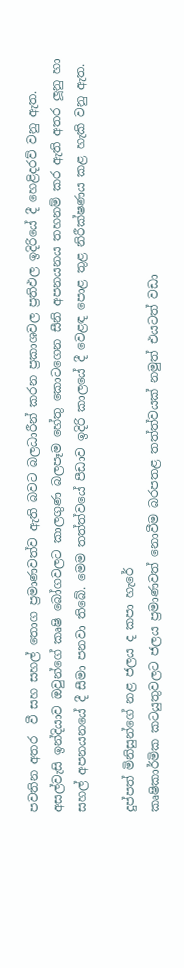පවතින අතර  වී සහ සහල් තොග ප්‍රමාණවත්ව ඇති බවට බලධාරීන් කරන ප්‍රකාශවල ප්‍රතිඵල ඉදිරියේ දී හෙළිදරව් වනු ඇත. අසල්වැසි ඉන්දියාව ඔවුන්ගේ කෘෂි බෝගවලට කාලගුණ බලපෑම හේතු කොටගෙන සීනි අපනයනය තහනම් කර ඇති අතර ලූනු හා සහල් අපනයනයේ දී සීමා පනවා තිබේ. මෙම තත්ත්වයේ පීඩාව ඉදිරි කාලයේ දී වෙළඳ පොළ තුළ නිරීක්ෂණය කළ හැකි වනු ඇත.

දුප්පත් මිනිසුන්ගේ නළ ජලය ද කපා හැරේ
කෘෂිකාර්මික කටයුතුවලට ජලය ප්‍රමාණවත් නොවීම බරපතළ තත්ත්වයක් නමුත් එයටත් වඩා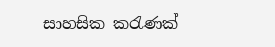සාහසික කරැණක්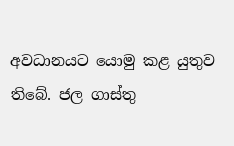අවධානයට යොමු කළ යුතුව තිබේ. ජල ගාස්තු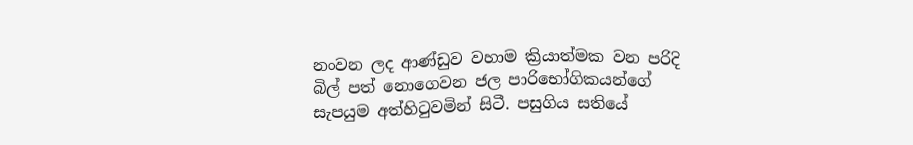නංවන ලද ආණ්ඩුව වහාම ක්‍රියාත්මක වන පරිදි බිල් පත් නොගෙවන ජල පාරිභෝගිකයන්ගේ සැපයුම අත්හිටුවමින් සිටී. පසුගිය සතියේ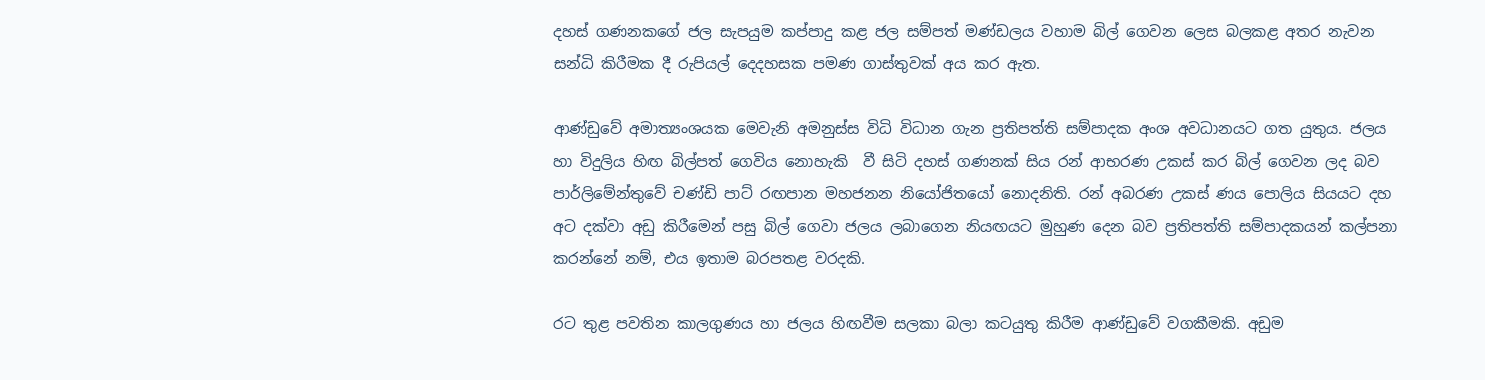දහස් ගණනකගේ ජල සැපයුම කප්පාදු කළ ජල සම්පත් මණ්ඩලය වහාම බිල් ගෙවන ලෙස බලකළ අතර නැවන සන්ධි කිරීමක දී රුපියල් දෙදහසක පමණ ගාස්තුවක් අය කර ඇත.

ආණ්ඩුවේ අමාත්‍යංශයක මෙවැනි අමනුස්ස විධි විධාන ගැන ප්‍රතිපත්ති සම්පාදක අංශ අවධානයට ගත යුතුය. ජලය හා විදුලිය හිඟ බිල්පත් ගෙවිය නොහැකි  වී සිටි දහස් ගණනක් සිය රන් ආභරණ උකස් කර බිල් ගෙවන ලද බව පාර්ලිමේන්තුවේ චණ්ඩි පාට් රඟපාන මහජනන නියෝජිතයෝ නොදනිති. රන් අබරණ උකස් ණය පොලිය සියයට දහ අට දක්වා අඩු කිරීමෙන් පසු බිල් ගෙවා ජලය ලබාගෙන නියඟයට මුහුණ දෙන බව ප්‍රතිපත්ති සම්පාදකයන් කල්පනා කරන්නේ නම්, එය ඉතාම බරපතළ වරදකි.

රට තුළ පවතින කාලගුණය හා ජලය හිඟවීම සලකා බලා කටයුතු කිරීම ආණ්ඩුවේ වගකීමකි. අඩුම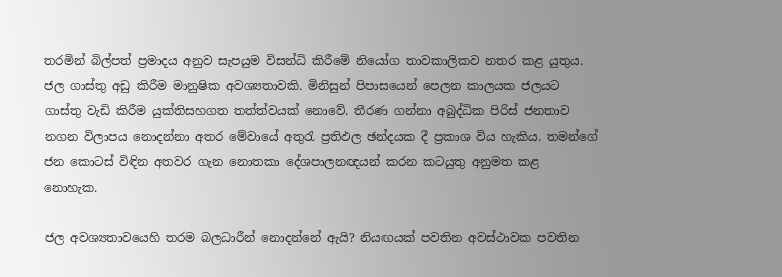තරමින් බිල්පත් ප්‍රමාදය අනුව සැපයුම විසන්ධි කිරීමේ නියෝග තාවකාලිකව නතර කළ යුතුය. ජල ගාස්තු අඩු කිරීම මානුෂික අවශ්‍යතාවකි. මිනිසුන් පිපාසයෙන් පෙලන කාලයක ජලයට ගාස්තු වැඩි කිරීම යුක්තිසහගත තත්ත්වයක් නොවේ. තීරණ ගන්නා අබුද්ධික පිරිස් ජනතාව නගන විලාපය නොදන්නා අතර මේවායේ අතුරැ ප්‍රතිඵල ඡන්දයක දී ප්‍රකාශ විය හැකිය. තමන්ගේ ජන කොටස් විඳින අතවර ගැන නොතකා දේශපාලනඥයන් කරන කටයුතු අනුමත කළ නොහැක.

ජල අවශ්‍යතාවයෙහි තරම බලධාරීන් නොදන්නේ ඇයි? නියඟයක් පවතින අවස්ථාවක පවතින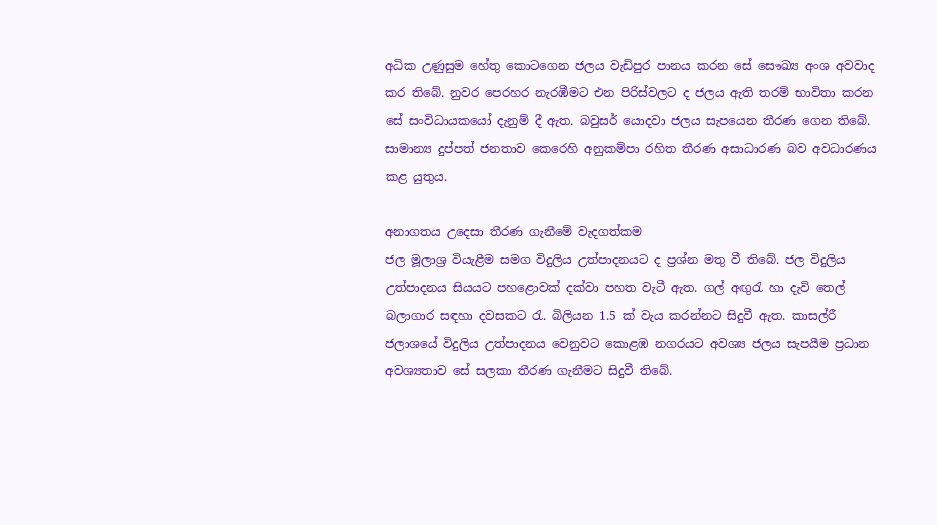අධික උණුසුම හේතු කොටගෙන ජලය වැඩිපුර පානය කරන සේ සෞඛ්‍ය අංශ අවවාද කර තිබේ. නුවර පෙරහර නැරඹීමට එන පිරිස්වලට ද ජලය ඇති තරම් භාවිතා කරන සේ සංවිධායකයෝ දැනුම් දී ඇත. බවුසර් යොදවා ජලය සැපයෙන තීරණ ගෙන තිබේ. සාමාන්‍ය දුප්පත් ජනතාව කෙරෙහි අනුකම්පා රහිත තීරණ අසාධාරණ බව අවධාරණය කළ යුතුය.

අනාගතය උදෙසා තීරණ ගැනීමේ වැදගත්කම
ජල මූලාශ්‍ර වියැළීම සමග විදුලිය උත්පාදනයට ද ප්‍රශ්න මතු වී තිබේ. ජල විදුලිය උත්පාදනය සියයට පහළොවක් දක්වා පහත වැටී ඇත. ගල් අඟුරැ හා දැවි තෙල් බලාගාර සඳහා දවසකට රැ. බිලියන 1.5 ක් වැය කරන්නට සිදුවී ඇත. කාසල්රී ජලාශයේ විදුලිය උත්පාදනය වෙනුවට කොළඹ නගරයට අවශ්‍ය ජලය සැපයීම ප්‍රධාන අවශ්‍යතාව සේ සලකා තීරණ ගැනීමට සිදුවී තිබේ.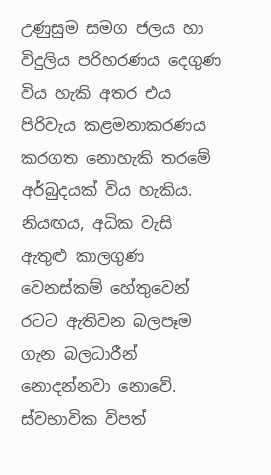උණුසුම සමග ජලය හා විදුලිය පරිහරණය දෙගුණ විය හැකි අතර එය පිරිවැය කළමනාකරණය කරගත නොහැකි තරමේ අර්බුදයක් විය හැකිය. නියඟය, අධික වැසි ඇතුළු කාලගුණ වෙනස්කම් හේතුවෙන් රටට ඇතිවන බලපෑම ගැන බලධාරීන් නොදන්නවා නොවේ. ස්වභාවික විපත්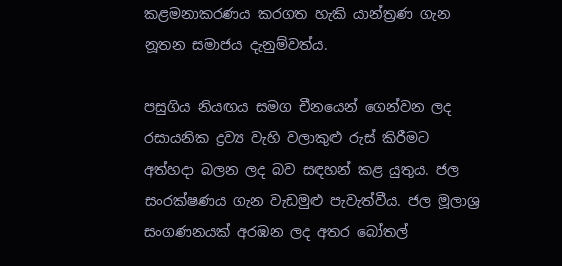කළමනාකරණය කරගත හැකි යාන්ත්‍රණ ගැන නූතන සමාජය දැනුම්වත්ය.

පසුගිය නියඟය සමග චීනයෙන් ගෙන්වන ලද රසායනික ද්‍රව්‍ය වැහි වලාකුළු රුස් කිරීමට අත්හදා බලන ලද බව සඳහන් කළ යුතුය. ජල සංරක්ෂණය ගැන වැඩමුළු පැවැත්වීය. ජල මූලාශ්‍ර සංගණනයක් අරඹන ලද අතර බෝතල්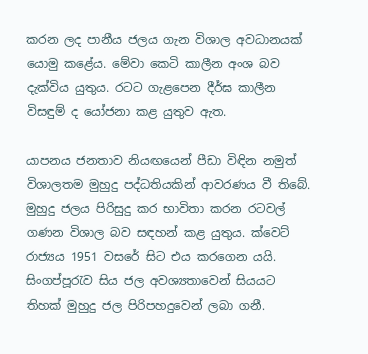කරන ලද පානීය ජලය ගැන විශාල අවධානයක් යොමු කළේය. මේවා කෙටි කාලීන අංශ බව දැක්විය යුතුය. රටට ගැළපෙන දීර්ඝ කාලීන විසඳුම් ද යෝජනා කළ යුතුව ඇත.

යාපනය ජනතාව නියඟයෙන් පීඩා විඳින නමුත් විශාලතම මුහුදු පද්ධතියකින් ආවරණය වී තිබේ. මුහුදු ජලය පිරිසුදු කර භාවිතා කරන රටවල් ගණන විශාල බව සඳහන් කළ යුතුය. ක්වෙට් රාජ්‍යය 1951 වසරේ සිට එය කරගෙන යයි. සිංගප්පූරැව සිය ජල අවශ්‍යතාවෙන් සියයට තිහක් මුහුදු ජල පිරිපහදුවෙන් ලබා ගනී.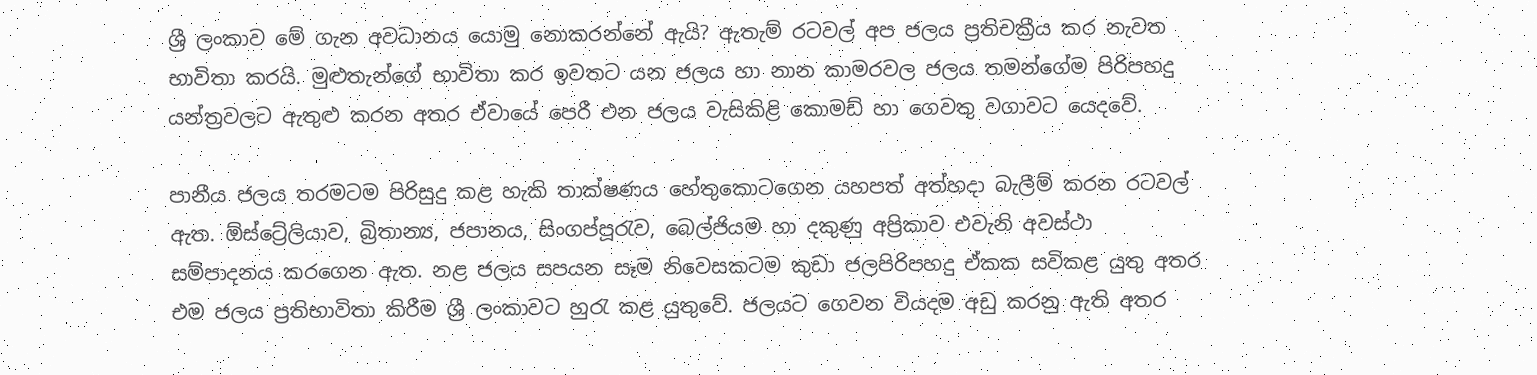ශ්‍රී ලංකාව මේ ගැන අවධානය යොමු නොකරන්නේ ඇයි? ඇතැම් රටවල් අප ජලය ප්‍රතිචක්‍රීය කර නැවත භාවිතා කරයි. මුළුතැන්ගේ භාවිතා කර ඉවතට යන ජලය හා නාන කාමරවල ජලය තමන්ගේම පිරිපහදු යන්ත්‍රවලට ඇතුළු කරන අතර ඒවායේ පෙරී එන ජලය වැසිකිළි කොමඩ් හා ගෙවතු වගාවට යෙදවේ.

පානීය ජලය තරමටම පිරිසුදු කළ හැකි තාක්ෂණය හේතුකොටගෙන යහපත් අත්හදා බැලීම් කරන රටවල් ඇත. ඕස්ට්‍රේලියාව, බ්‍රිතාන්‍ය, ජපානය, සිංගප්පූරැව, බෙල්ජියම හා දකුණු අප්‍රිකාව එවැනි අවස්ථා සම්පාදනය කරගෙන ඇත. නළ ජලය සපයන සෑම නිවෙසකටම කුඩා ජලපිරිපහදු ඒකක සවිකළ යුතු අතර එම ජලය ප්‍රතිභාවිතා කිරීම ශ්‍රී ලංකාවට හුරැ කළ යුතුවේ. ජලයට ගෙවන වියදම අඩු කරනු ඇති අතර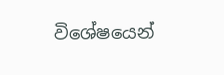විශේෂයෙන්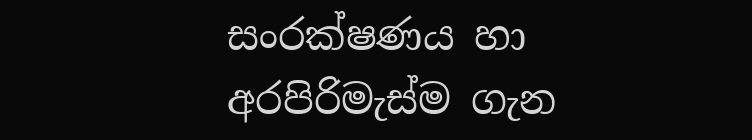සංරක්ෂණය හා අරපිරිමැස්ම ගැන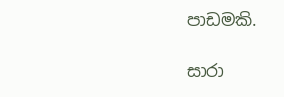පාඩමකි.

සාරා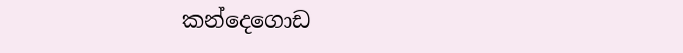කන්දෙගොඩ